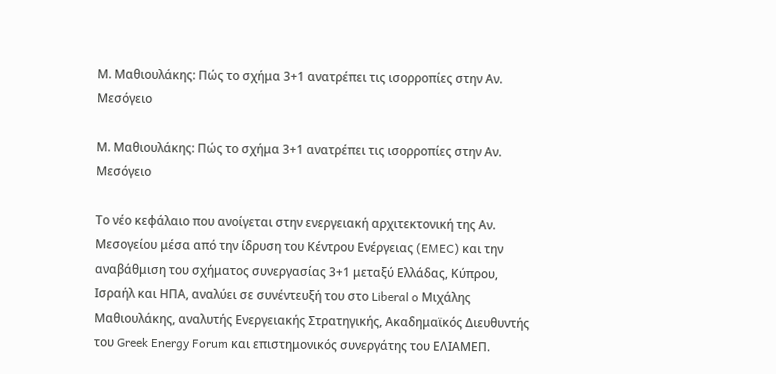Μ. Μαθιουλάκης: Πώς το σχήμα 3+1 ανατρέπει τις ισορροπίες στην Αν. Μεσόγειο

Μ. Μαθιουλάκης: Πώς το σχήμα 3+1 ανατρέπει τις ισορροπίες στην Αν. Μεσόγειο

Το νέο κεφάλαιο που ανοίγεται στην ενεργειακή αρχιτεκτονική της Αν. Μεσογείου μέσα από την ίδρυση του Κέντρου Ενέργειας (EMEC) και την αναβάθμιση του σχήματος συνεργασίας 3+1 μεταξύ Ελλάδας, Κύπρου, Ισραήλ και ΗΠΑ, αναλύει σε συνέντευξή του στο Liberal o Μιχάλης Μαθιουλάκης, αναλυτής Ενεργειακής Στρατηγικής, Ακαδημαϊκός Διευθυντής του Greek Energy Forum και επιστημονικός συνεργάτης του ΕΛΙΑΜΕΠ.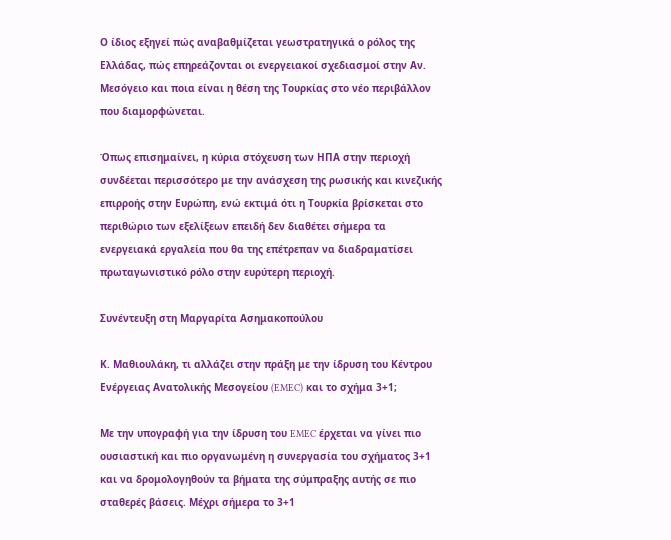Ο ίδιος εξηγεί πώς αναβαθμίζεται γεωστρατηγικά ο ρόλος της Ελλάδας, πώς επηρεάζονται οι ενεργειακοί σχεδιασμοί στην Αν. Μεσόγειο και ποια είναι η θέση της Τουρκίας στο νέο περιβάλλον που διαμορφώνεται.

Όπως επισημαίνει, η κύρια στόχευση των ΗΠΑ στην περιοχή συνδέεται περισσότερο με την ανάσχεση της ρωσικής και κινεζικής επιρροής στην Ευρώπη, ενώ εκτιμά ότι η Τουρκία βρίσκεται στο περιθώριο των εξελίξεων επειδή δεν διαθέτει σήμερα τα ενεργειακά εργαλεία που θα της επέτρεπαν να διαδραματίσει πρωταγωνιστικό ρόλο στην ευρύτερη περιοχή.

Συνέντευξη στη Μαργαρίτα Ασημακοπούλου

Κ. Μαθιουλάκη, τι αλλάζει στην πράξη με την ίδρυση του Κέντρου Ενέργειας Ανατολικής Μεσογείου (EMEC) και το σχήμα 3+1;

Με την υπογραφή για την ίδρυση του EMEC έρχεται να γίνει πιο ουσιαστική και πιο οργανωμένη η συνεργασία του σχήματος 3+1 και να δρομολογηθούν τα βήματα της σύμπραξης αυτής σε πιο σταθερές βάσεις. Μέχρι σήμερα το 3+1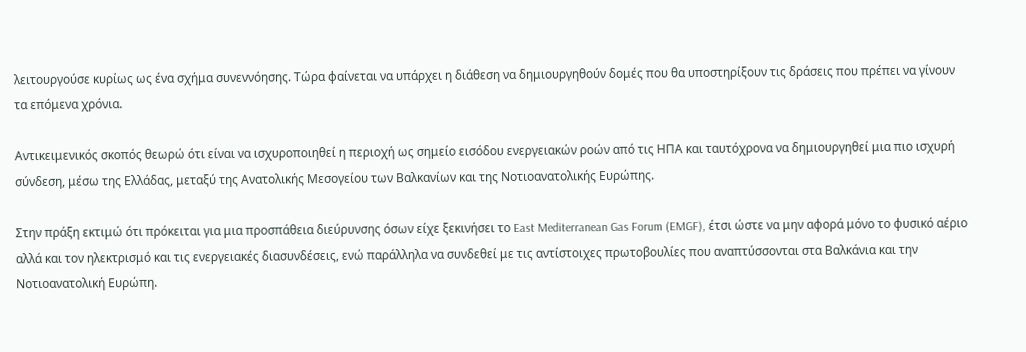λειτουργούσε κυρίως ως ένα σχήμα συνεννόησης. Τώρα φαίνεται να υπάρχει η διάθεση να δημιουργηθούν δομές που θα υποστηρίξουν τις δράσεις που πρέπει να γίνουν τα επόμενα χρόνια.

Αντικειμενικός σκοπός θεωρώ ότι είναι να ισχυροποιηθεί η περιοχή ως σημείο εισόδου ενεργειακών ροών από τις ΗΠΑ και ταυτόχρονα να δημιουργηθεί μια πιο ισχυρή σύνδεση, μέσω της Ελλάδας, μεταξύ της Ανατολικής Μεσογείου των Βαλκανίων και της Νοτιοανατολικής Ευρώπης.

Στην πράξη εκτιμώ ότι πρόκειται για μια προσπάθεια διεύρυνσης όσων είχε ξεκινήσει το East Mediterranean Gas Forum (EMGF), έτσι ώστε να μην αφορά μόνο το φυσικό αέριο αλλά και τον ηλεκτρισμό και τις ενεργειακές διασυνδέσεις, ενώ παράλληλα να συνδεθεί με τις αντίστοιχες πρωτοβουλίες που αναπτύσσονται στα Βαλκάνια και την Νοτιοανατολική Ευρώπη.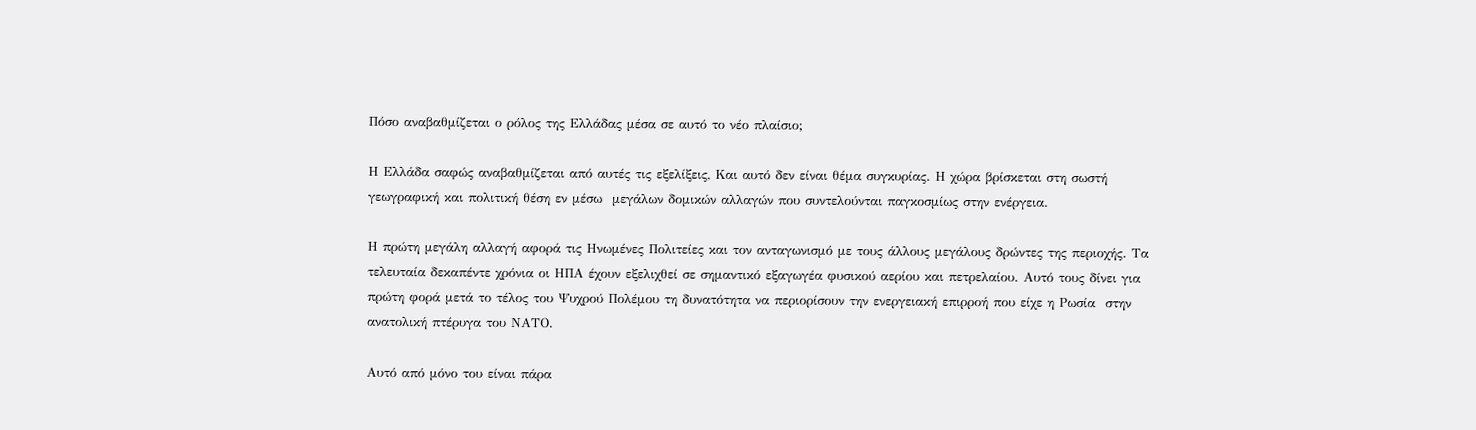Πόσο αναβαθμίζεται ο ρόλος της Ελλάδας μέσα σε αυτό το νέο πλαίσιο;

Η Ελλάδα σαφώς αναβαθμίζεται από αυτές τις εξελίξεις, Και αυτό δεν είναι θέμα συγκυρίας. Η χώρα βρίσκεται στη σωστή γεωγραφική και πολιτική θέση εν μέσω  μεγάλων δομικών αλλαγών που συντελούνται παγκοσμίως στην ενέργεια.

Η πρώτη μεγάλη αλλαγή αφορά τις Ηνωμένες Πολιτείες και τον ανταγωνισμό με τους άλλους μεγάλους δρώντες της περιοχής. Τα τελευταία δεκαπέντε χρόνια οι ΗΠΑ έχουν εξελιχθεί σε σημαντικό εξαγωγέα φυσικού αερίου και πετρελαίου. Αυτό τους δίνει για πρώτη φορά μετά το τέλος του Ψυχρού Πολέμου τη δυνατότητα να περιορίσουν την ενεργειακή επιρροή που είχε η Ρωσία  στην ανατολική πτέρυγα του ΝΑΤΟ.

Αυτό από μόνο του είναι πάρα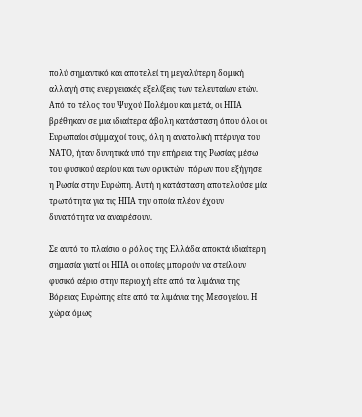πολύ σημαντικό και αποτελεί τη μεγαλύτερη δομική αλλαγή στις ενεργειακές εξελίξεις των τελευταίων ετών. Από το τέλος του Ψυχού Πολέμου και μετά, οι ΗΠΑ βρέθηκαν σε μια ιδιαίτερα άβολη κατάσταση όπου όλοι οι Ευρωπαίοι σύμμαχοί τους, όλη η ανατολική πτέρυγα του ΝΑΤΟ, ήταν δυνητικά υπό την επήρεια της Ρωσίας μέσω του φυσικού αερίου και των ορυκτών  πόρων που εξήγησε η Ρωσία στην Ευρώπη. Αυτή η κατάσταση αποτελούσε μία τρωτότητα για τις ΗΠΑ την οποία πλέον έχουν δυνατότητα να αναιρέσουν.

Σε αυτό το πλαίσιο ο ρόλος της Ελλάδα αποκτά ιδιαίτερη σημασία γιατί οι ΗΠΑ οι οποίες μπορούν να στείλουν φυσικό αέριο στην περιοχή είτε από τα λιμάνια της Βόρειας Ευρώπης είτε από τα λιμάνια της Μεσογείου. Η χώρα όμως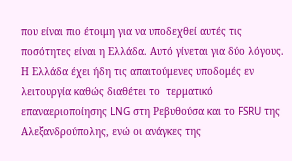που είναι πιο έτοιμη για να υποδεχθεί αυτές τις ποσότητες είναι η Ελλάδα. Αυτό γίνεται για δύο λόγους. Η Ελλάδα έχει ήδη τις απαιτούμενες υποδομές εν λειτουργία καθώς διαθέτει το  τερματικό επαναεριοποίησης LNG στη Ρεβυθούσα και το FSRU της Αλεξανδρούπολης, ενώ οι ανάγκες της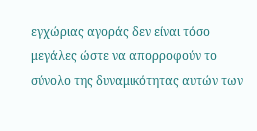εγχώριας αγοράς δεν είναι τόσο μεγάλες ώστε να απορροφούν το σύνολο της δυναμικότητας αυτών των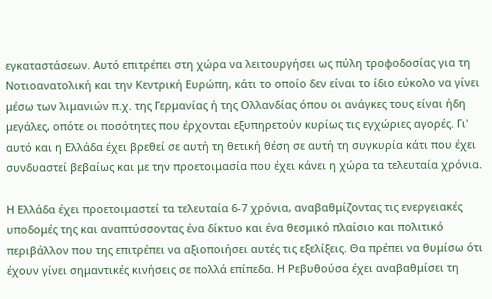εγκαταστάσεων. Αυτό επιτρέπει στη χώρα να λειτουργήσει ως πύλη τροφοδοσίας για τη Νοτιοανατολική και την Κεντρική Ευρώπη, κάτι το οποίο δεν είναι το ίδιο εύκολο να γίνει μέσω των λιμανιών π.χ. της Γερμανίας ή της Ολλανδίας όπου οι ανάγκες τους είναι ήδη μεγάλες, οπότε οι ποσότητες που έρχονται εξυπηρετούν κυρίως τις εγχώριες αγορές. Γι' αυτό και η Ελλάδα έχει βρεθεί σε αυτή τη θετική θέση σε αυτή τη συγκυρία κάτι που έχει συνδυαστεί βεβαίως και με την προετοιμασία που έχει κάνει η χώρα τα τελευταία χρόνια.

Η Ελλάδα έχει προετοιμαστεί τα τελευταία 6-7 χρόνια, αναβαθμίζοντας τις ενεργειακές υποδομές της και αναπτύσσοντας ένα δίκτυο και ένα θεσμικό πλαίσιο και πολιτικό περιβάλλον που της επιτρέπει να αξιοποιήσει αυτές τις εξελίξεις. Θα πρέπει να θυμίσω ότι έχουν γίνει σημαντικές κινήσεις σε πολλά επίπεδα. Η Ρεβυθούσα έχει αναβαθμίσει τη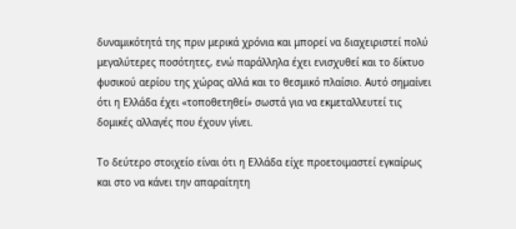δυναμικότητά της πριν μερικά χρόνια και μπορεί να διαχειριστεί πολύ μεγαλύτερες ποσότητες, ενώ παράλληλα έχει ενισχυθεί και το δίκτυο φυσικού αερίου της χώρας αλλά και το θεσμικό πλαίσιο. Αυτό σημαίνει ότι η Ελλάδα έχει «τοποθετηθεί» σωστά για να εκμεταλλευτεί τις δομικές αλλαγές που έχουν γίνει.

Το δεύτερο στοιχείο είναι ότι η Ελλάδα είχε προετοιμαστεί εγκαίρως και στο να κάνει την απαραίτητη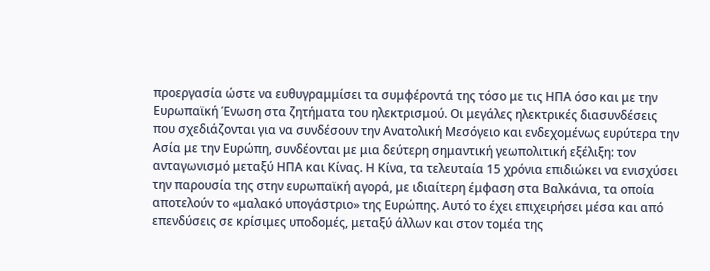προεργασία ώστε να ευθυγραμμίσει τα συμφέροντά της τόσο με τις ΗΠΑ όσο και με την Ευρωπαϊκή Ένωση στα ζητήματα του ηλεκτρισμού. Οι μεγάλες ηλεκτρικές διασυνδέσεις που σχεδιάζονται για να συνδέσουν την Ανατολική Μεσόγειο και ενδεχομένως ευρύτερα την Ασία με την Ευρώπη, συνδέονται με μια δεύτερη σημαντική γεωπολιτική εξέλιξη: τον ανταγωνισμό μεταξύ ΗΠΑ και Κίνας. Η Κίνα, τα τελευταία 15 χρόνια επιδιώκει να ενισχύσει την παρουσία της στην ευρωπαϊκή αγορά, με ιδιαίτερη έμφαση στα Βαλκάνια, τα οποία αποτελούν το «μαλακό υπογάστριο» της Ευρώπης. Αυτό το έχει επιχειρήσει μέσα και από επενδύσεις σε κρίσιμες υποδομές, μεταξύ άλλων και στον τομέα της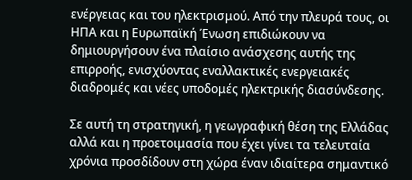ενέργειας και του ηλεκτρισμού. Από την πλευρά τους, οι ΗΠΑ και η Ευρωπαϊκή Ένωση επιδιώκουν να δημιουργήσουν ένα πλαίσιο ανάσχεσης αυτής της επιρροής, ενισχύοντας εναλλακτικές ενεργειακές διαδρομές και νέες υποδομές ηλεκτρικής διασύνδεσης.

Σε αυτή τη στρατηγική, η γεωγραφική θέση της Ελλάδας αλλά και η προετοιμασία που έχει γίνει τα τελευταία χρόνια προσδίδουν στη χώρα έναν ιδιαίτερα σημαντικό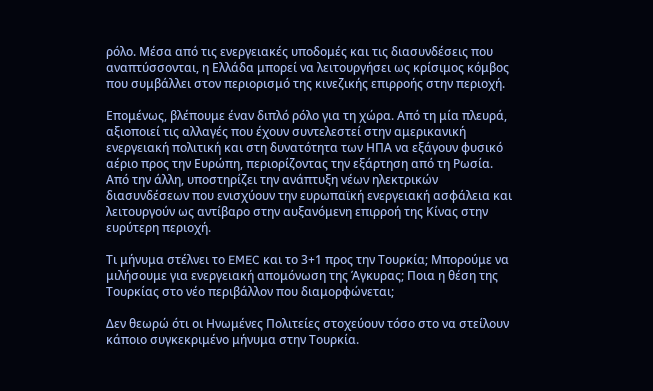ρόλο. Μέσα από τις ενεργειακές υποδομές και τις διασυνδέσεις που αναπτύσσονται, η Ελλάδα μπορεί να λειτουργήσει ως κρίσιμος κόμβος που συμβάλλει στον περιορισμό της κινεζικής επιρροής στην περιοχή.

Επομένως, βλέπουμε έναν διπλό ρόλο για τη χώρα. Από τη μία πλευρά, αξιοποιεί τις αλλαγές που έχουν συντελεστεί στην αμερικανική ενεργειακή πολιτική και στη δυνατότητα των ΗΠΑ να εξάγουν φυσικό αέριο προς την Ευρώπη, περιορίζοντας την εξάρτηση από τη Ρωσία. Από την άλλη, υποστηρίζει την ανάπτυξη νέων ηλεκτρικών διασυνδέσεων που ενισχύουν την ευρωπαϊκή ενεργειακή ασφάλεια και λειτουργούν ως αντίβαρο στην αυξανόμενη επιρροή της Κίνας στην ευρύτερη περιοχή.

Τι μήνυμα στέλνει το EMEC και το 3+1 προς την Τουρκία; Μπορούμε να μιλήσουμε για ενεργειακή απομόνωση της Άγκυρας; Ποια η θέση της Τουρκίας στο νέο περιβάλλον που διαμορφώνεται;

Δεν θεωρώ ότι οι Ηνωμένες Πολιτείες στοχεύουν τόσο στο να στείλουν κάποιο συγκεκριμένο μήνυμα στην Τουρκία.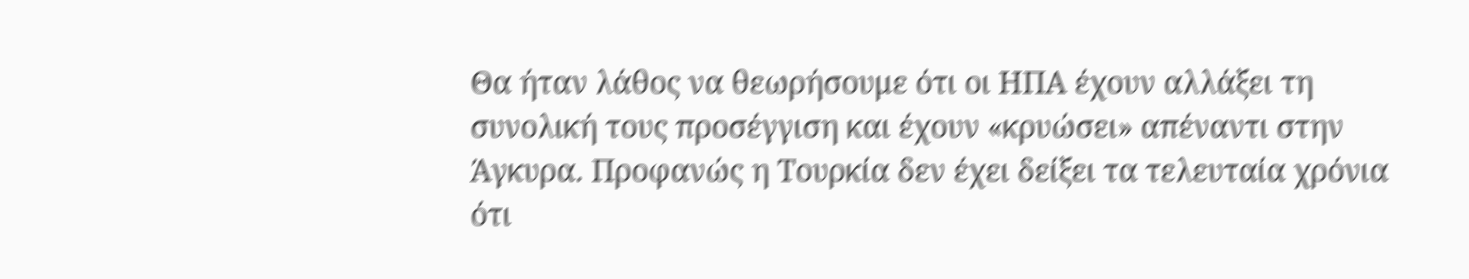Θα ήταν λάθος να θεωρήσουμε ότι οι ΗΠΑ έχουν αλλάξει τη συνολική τους προσέγγιση και έχουν «κρυώσει» απέναντι στην Άγκυρα. Προφανώς η Τουρκία δεν έχει δείξει τα τελευταία χρόνια ότι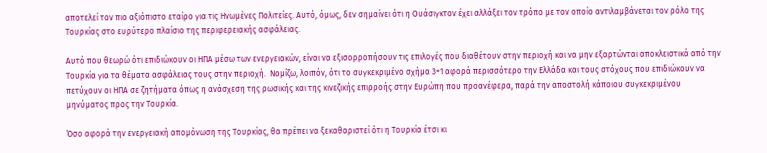αποτελεί τον πιο αξιόπιστο εταίρο για τις Ηνωμένες Πολιτείες. Αυτό, όμως, δεν σημαίνει ότι η Ουάσιγκτον έχει αλλάξει τον τρόπο με τον οποίο αντιλαμβάνεται τον ρόλο της Τουρκίας στο ευρύτερο πλαίσιο της περιφερειακής ασφάλειας.

Αυτό που θεωρώ ότι επιδιώκουν οι ΗΠΑ μέσω των ενεργειακών, είναι να εξισορροπήσουν τις επιλογές που διαθέτουν στην περιοχή και να μην εξαρτώνται αποκλειστικά από την Τουρκία για τα θέματα ασφάλειας τους στην περιοχή.  Νομίζω, λοιπόν, ότι το συγκεκριμένο σχήμα 3+1 αφορά περισσότερο την Ελλάδα και τους στόχους που επιδιώκουν να πετύχουν οι ΗΠΑ σε ζητήματα όπως η ανάσχεση της ρωσικής και της κινεζικής επιρροής στην Ευρώπη που προανέφερα, παρά την αποστολή κάποιου συγκεκριμένου μηνύματος προς την Τουρκία.

Όσο αφορά την ενεργειακή απομόνωση της Τουρκίας, θα πρέπει να ξεκαθαριστεί ότι η Τουρκία έτσι κι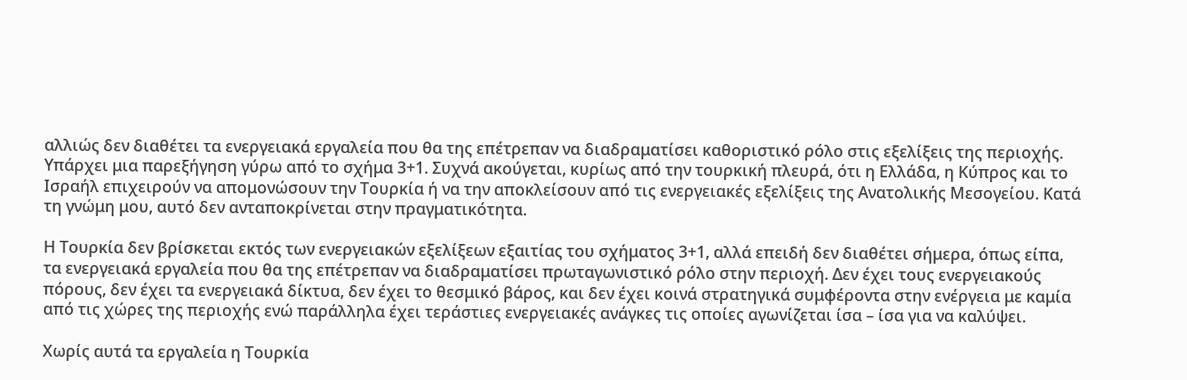αλλιώς δεν διαθέτει τα ενεργειακά εργαλεία που θα της επέτρεπαν να διαδραματίσει καθοριστικό ρόλο στις εξελίξεις της περιοχής. Υπάρχει μια παρεξήγηση γύρω από το σχήμα 3+1. Συχνά ακούγεται, κυρίως από την τουρκική πλευρά, ότι η Ελλάδα, η Κύπρος και το Ισραήλ επιχειρούν να απομονώσουν την Τουρκία ή να την αποκλείσουν από τις ενεργειακές εξελίξεις της Ανατολικής Μεσογείου. Κατά τη γνώμη μου, αυτό δεν ανταποκρίνεται στην πραγματικότητα.

Η Τουρκία δεν βρίσκεται εκτός των ενεργειακών εξελίξεων εξαιτίας του σχήματος 3+1, αλλά επειδή δεν διαθέτει σήμερα, όπως είπα, τα ενεργειακά εργαλεία που θα της επέτρεπαν να διαδραματίσει πρωταγωνιστικό ρόλο στην περιοχή. Δεν έχει τους ενεργειακούς πόρους, δεν έχει τα ενεργειακά δίκτυα, δεν έχει το θεσμικό βάρος, και δεν έχει κοινά στρατηγικά συμφέροντα στην ενέργεια με καμία από τις χώρες της περιοχής ενώ παράλληλα έχει τεράστιες ενεργειακές ανάγκες τις οποίες αγωνίζεται ίσα – ίσα για να καλύψει.

Χωρίς αυτά τα εργαλεία η Τουρκία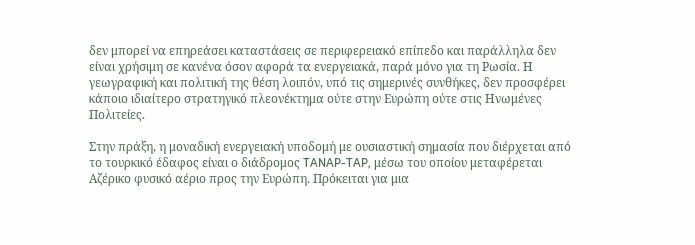δεν μπορεί να επηρεάσει καταστάσεις σε περιφερειακό επίπεδο και παράλληλα δεν είναι χρήσιμη σε κανένα όσον αφορά τα ενεργειακά, παρά μόνο για τη Ρωσία. Η γεωγραφική και πολιτική της θέση λοιπόν, υπό τις σημερινές συνθήκες, δεν προσφέρει κάποιο ιδιαίτερο στρατηγικό πλεονέκτημα ούτε στην Ευρώπη ούτε στις Ηνωμένες Πολιτείες.

Στην πράξη, η μοναδική ενεργειακή υποδομή με ουσιαστική σημασία που διέρχεται από το τουρκικό έδαφος είναι ο διάδρομος TANAP-TAP, μέσω του οποίου μεταφέρεται Αζέρικο φυσικό αέριο προς την Ευρώπη. Πρόκειται για μια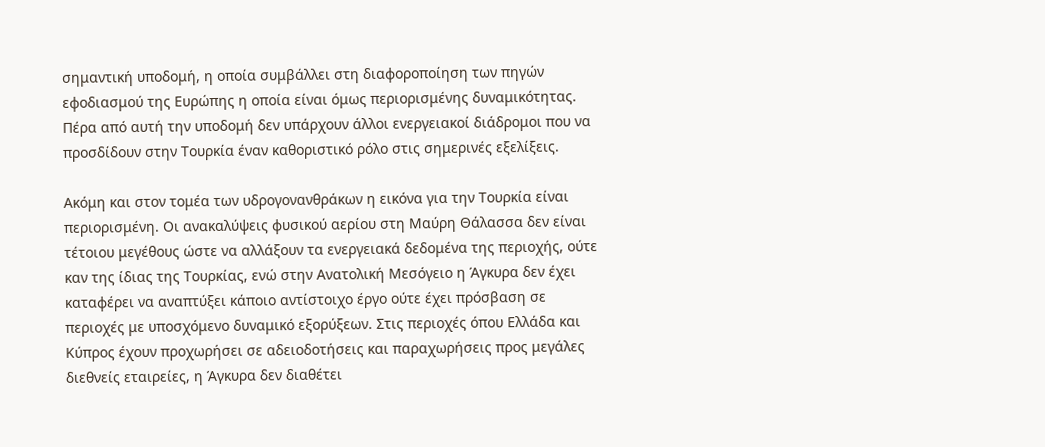σημαντική υποδομή, η οποία συμβάλλει στη διαφοροποίηση των πηγών εφοδιασμού της Ευρώπης η οποία είναι όμως περιορισμένης δυναμικότητας. Πέρα από αυτή την υποδομή δεν υπάρχουν άλλοι ενεργειακοί διάδρομοι που να προσδίδουν στην Τουρκία έναν καθοριστικό ρόλο στις σημερινές εξελίξεις.

Ακόμη και στον τομέα των υδρογονανθράκων η εικόνα για την Τουρκία είναι περιορισμένη. Οι ανακαλύψεις φυσικού αερίου στη Μαύρη Θάλασσα δεν είναι τέτοιου μεγέθους ώστε να αλλάξουν τα ενεργειακά δεδομένα της περιοχής, ούτε καν της ίδιας της Τουρκίας, ενώ στην Ανατολική Μεσόγειο η Άγκυρα δεν έχει καταφέρει να αναπτύξει κάποιο αντίστοιχο έργο ούτε έχει πρόσβαση σε περιοχές με υποσχόμενο δυναμικό εξορύξεων. Στις περιοχές όπου Ελλάδα και Κύπρος έχουν προχωρήσει σε αδειοδοτήσεις και παραχωρήσεις προς μεγάλες διεθνείς εταιρείες, η Άγκυρα δεν διαθέτει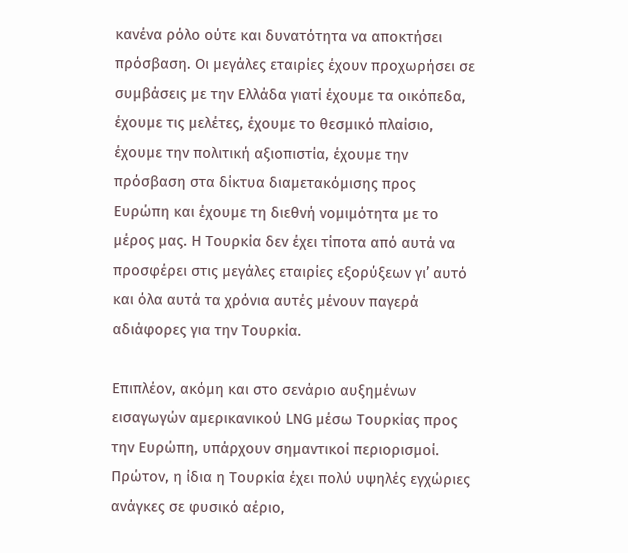κανένα ρόλο ούτε και δυνατότητα να αποκτήσει πρόσβαση. Οι μεγάλες εταιρίες έχουν προχωρήσει σε συμβάσεις με την Ελλάδα γιατί έχουμε τα οικόπεδα, έχουμε τις μελέτες, έχουμε το θεσμικό πλαίσιο, έχουμε την πολιτική αξιοπιστία, έχουμε την πρόσβαση στα δίκτυα διαμετακόμισης προς Ευρώπη και έχουμε τη διεθνή νομιμότητα με το μέρος μας. Η Τουρκία δεν έχει τίποτα από αυτά να προσφέρει στις μεγάλες εταιρίες εξορύξεων γι’ αυτό και όλα αυτά τα χρόνια αυτές μένουν παγερά αδιάφορες για την Τουρκία.

Επιπλέον, ακόμη και στο σενάριο αυξημένων εισαγωγών αμερικανικού LNG μέσω Τουρκίας προς την Ευρώπη, υπάρχουν σημαντικοί περιορισμοί. Πρώτον, η ίδια η Τουρκία έχει πολύ υψηλές εγχώριες ανάγκες σε φυσικό αέριο,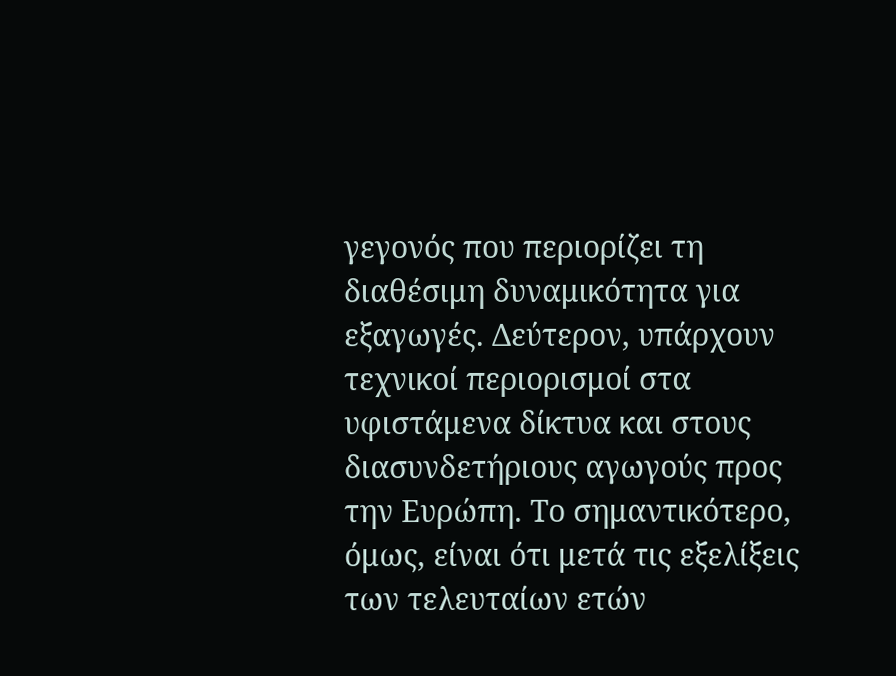γεγονός που περιορίζει τη διαθέσιμη δυναμικότητα για εξαγωγές. Δεύτερον, υπάρχουν τεχνικοί περιορισμοί στα υφιστάμενα δίκτυα και στους διασυνδετήριους αγωγούς προς την Ευρώπη. Το σημαντικότερο, όμως, είναι ότι μετά τις εξελίξεις των τελευταίων ετών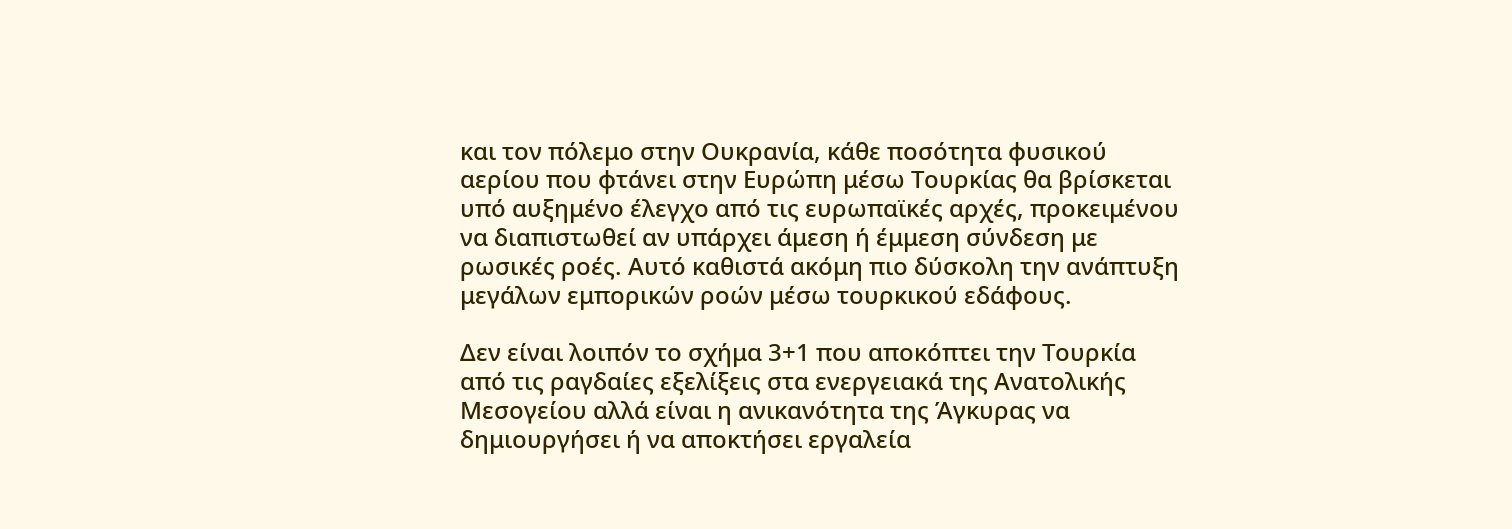και τον πόλεμο στην Ουκρανία, κάθε ποσότητα φυσικού αερίου που φτάνει στην Ευρώπη μέσω Τουρκίας θα βρίσκεται υπό αυξημένο έλεγχο από τις ευρωπαϊκές αρχές, προκειμένου να διαπιστωθεί αν υπάρχει άμεση ή έμμεση σύνδεση με ρωσικές ροές. Αυτό καθιστά ακόμη πιο δύσκολη την ανάπτυξη μεγάλων εμπορικών ροών μέσω τουρκικού εδάφους.

Δεν είναι λοιπόν το σχήμα 3+1 που αποκόπτει την Τουρκία από τις ραγδαίες εξελίξεις στα ενεργειακά της Ανατολικής Μεσογείου αλλά είναι η ανικανότητα της Άγκυρας να δημιουργήσει ή να αποκτήσει εργαλεία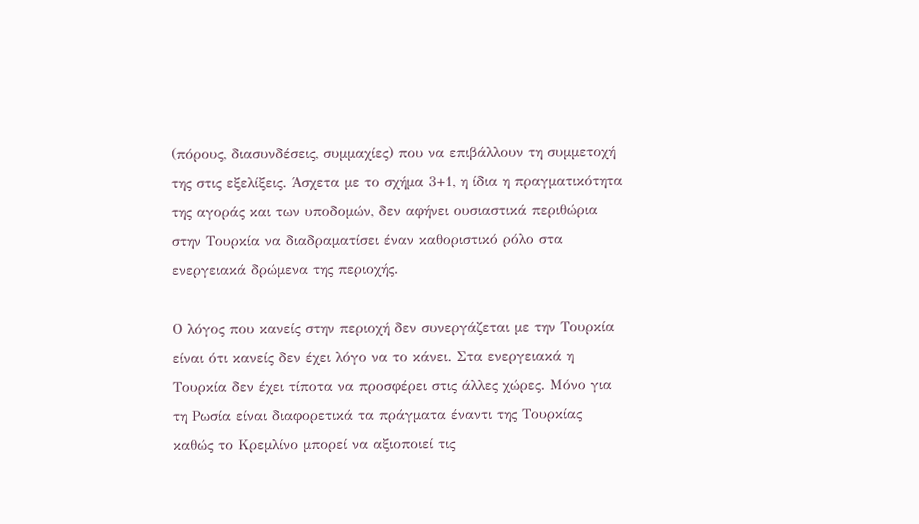(πόρους, διασυνδέσεις, συμμαχίες) που να επιβάλλουν τη συμμετοχή της στις εξελίξεις. Άσχετα με το σχήμα 3+1, η ίδια η πραγματικότητα της αγοράς και των υποδομών, δεν αφήνει ουσιαστικά περιθώρια στην Τουρκία να διαδραματίσει έναν καθοριστικό ρόλο στα ενεργειακά δρώμενα της περιοχής.

Ο λόγος που κανείς στην περιοχή δεν συνεργάζεται με την Τουρκία είναι ότι κανείς δεν έχει λόγο να το κάνει. Στα ενεργειακά η Τουρκία δεν έχει τίποτα να προσφέρει στις άλλες χώρες. Μόνο για τη Ρωσία είναι διαφορετικά τα πράγματα έναντι της Τουρκίας καθώς το Κρεμλίνο μπορεί να αξιοποιεί τις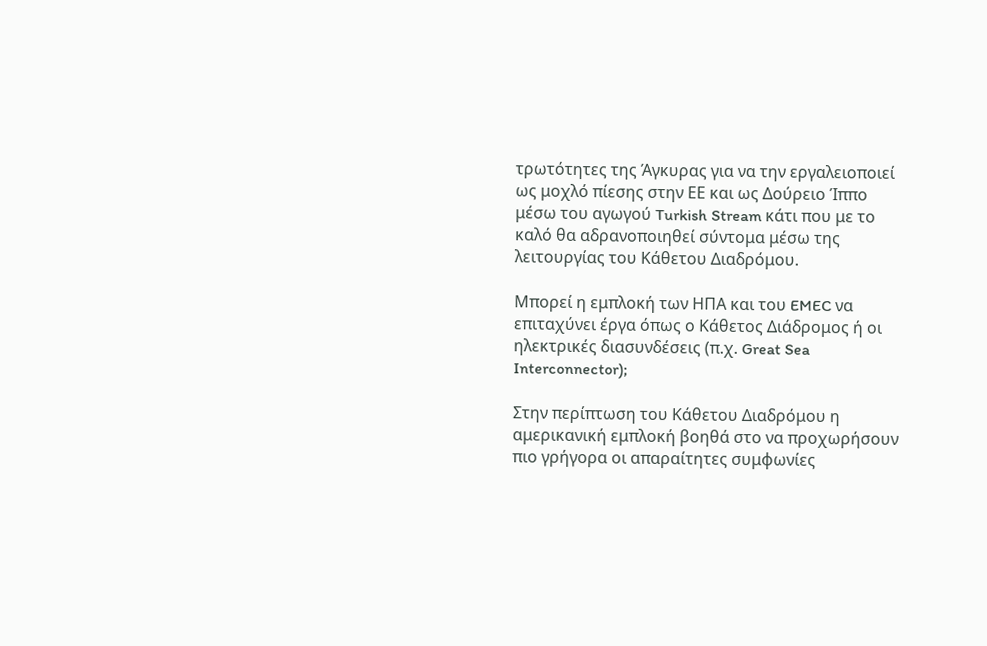τρωτότητες της Άγκυρας για να την εργαλειοποιεί ως μοχλό πίεσης στην ΕΕ και ως Δούρειο Ίππο μέσω του αγωγού Turkish Stream κάτι που με το καλό θα αδρανοποιηθεί σύντομα μέσω της λειτουργίας του Κάθετου Διαδρόμου.

Μπορεί η εμπλοκή των ΗΠΑ και του EMEC να επιταχύνει έργα όπως ο Κάθετος Διάδρομος ή οι ηλεκτρικές διασυνδέσεις (π.χ. Great Sea Interconnector);

Στην περίπτωση του Κάθετου Διαδρόμου η αμερικανική εμπλοκή βοηθά στο να προχωρήσουν πιο γρήγορα οι απαραίτητες συμφωνίες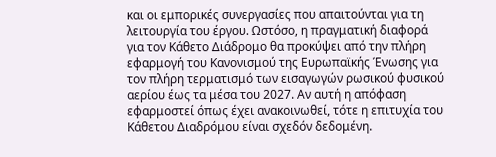και οι εμπορικές συνεργασίες που απαιτούνται για τη λειτουργία του έργου. Ωστόσο, η πραγματική διαφορά για τον Κάθετο Διάδρομο θα προκύψει από την πλήρη εφαρμογή του Κανονισμού της Ευρωπαϊκής Ένωσης για τον πλήρη τερματισμό των εισαγωγών ρωσικού φυσικού αερίου έως τα μέσα του 2027. Αν αυτή η απόφαση εφαρμοστεί όπως έχει ανακοινωθεί, τότε η επιτυχία του Κάθετου Διαδρόμου είναι σχεδόν δεδομένη.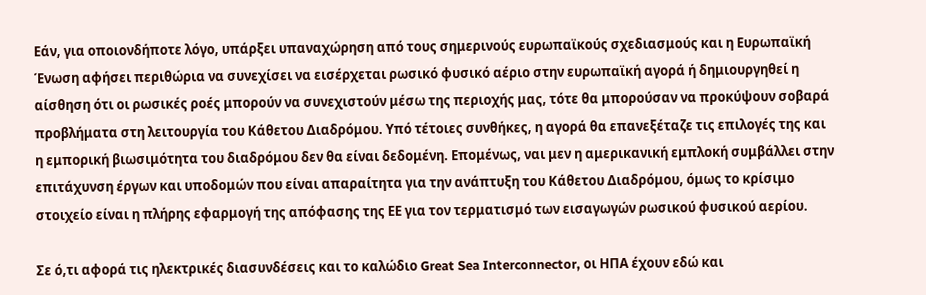Εάν, για οποιονδήποτε λόγο, υπάρξει υπαναχώρηση από τους σημερινούς ευρωπαϊκούς σχεδιασμούς και η Ευρωπαϊκή Ένωση αφήσει περιθώρια να συνεχίσει να εισέρχεται ρωσικό φυσικό αέριο στην ευρωπαϊκή αγορά ή δημιουργηθεί η αίσθηση ότι οι ρωσικές ροές μπορούν να συνεχιστούν μέσω της περιοχής μας, τότε θα μπορούσαν να προκύψουν σοβαρά προβλήματα στη λειτουργία του Κάθετου Διαδρόμου. Υπό τέτοιες συνθήκες, η αγορά θα επανεξέταζε τις επιλογές της και η εμπορική βιωσιμότητα του διαδρόμου δεν θα είναι δεδομένη. Επομένως, ναι μεν η αμερικανική εμπλοκή συμβάλλει στην επιτάχυνση έργων και υποδομών που είναι απαραίτητα για την ανάπτυξη του Κάθετου Διαδρόμου, όμως το κρίσιμο στοιχείο είναι η πλήρης εφαρμογή της απόφασης της ΕΕ για τον τερματισμό των εισαγωγών ρωσικού φυσικού αερίου.

Σε ό,τι αφορά τις ηλεκτρικές διασυνδέσεις και το καλώδιο Great Sea Interconnector, οι ΗΠΑ έχουν εδώ και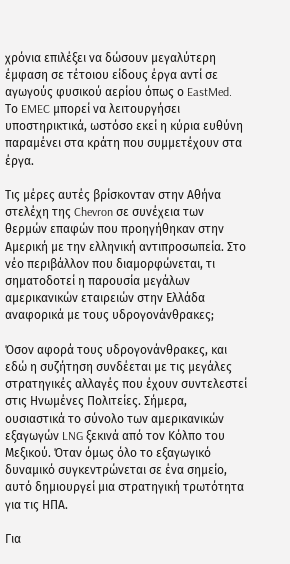χρόνια επιλέξει να δώσουν μεγαλύτερη έμφαση σε τέτοιου είδους έργα αντί σε αγωγούς φυσικού αερίου όπως ο EastMed.  Το EMEC μπορεί να λειτουργήσει υποστηρικτικά, ωστόσο εκεί η κύρια ευθύνη παραμένει στα κράτη που συμμετέχουν στα έργα.

Τις μέρες αυτές βρίσκονταν στην Αθήνα στελέχη της Chevron σε συνέχεια των θερμών επαφών που προηγήθηκαν στην Αμερική με την ελληνική αντιπροσωπεία. Στο νέο περιβάλλον που διαμορφώνεται, τι σηματοδοτεί η παρουσία μεγάλων αμερικανικών εταιρειών στην Ελλάδα αναφορικά με τους υδρογονάνθρακες;

Όσον αφορά τους υδρογονάνθρακες, και εδώ η συζήτηση συνδέεται με τις μεγάλες στρατηγικές αλλαγές που έχουν συντελεστεί στις Ηνωμένες Πολιτείες. Σήμερα, ουσιαστικά το σύνολο των αμερικανικών εξαγωγών LNG ξεκινά από τον Κόλπο του Μεξικού. Όταν όμως όλο το εξαγωγικό δυναμικό συγκεντρώνεται σε ένα σημείο, αυτό δημιουργεί μια στρατηγική τρωτότητα για τις ΗΠΑ.

Για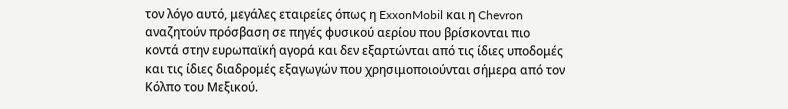τον λόγο αυτό, μεγάλες εταιρείες όπως η ExxonMobil και η Chevron αναζητούν πρόσβαση σε πηγές φυσικού αερίου που βρίσκονται πιο κοντά στην ευρωπαϊκή αγορά και δεν εξαρτώνται από τις ίδιες υποδομές και τις ίδιες διαδρομές εξαγωγών που χρησιμοποιούνται σήμερα από τον Κόλπο του Μεξικού.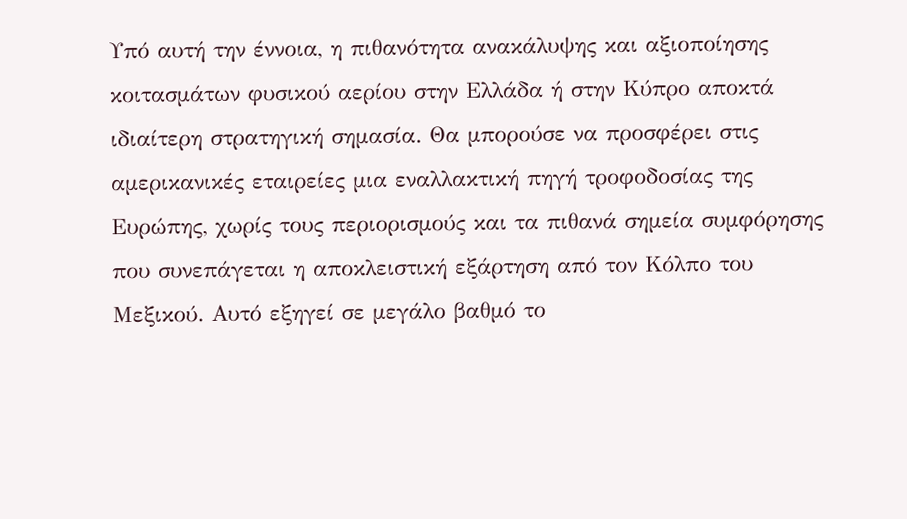Υπό αυτή την έννοια, η πιθανότητα ανακάλυψης και αξιοποίησης κοιτασμάτων φυσικού αερίου στην Ελλάδα ή στην Κύπρο αποκτά ιδιαίτερη στρατηγική σημασία. Θα μπορούσε να προσφέρει στις αμερικανικές εταιρείες μια εναλλακτική πηγή τροφοδοσίας της Ευρώπης, χωρίς τους περιορισμούς και τα πιθανά σημεία συμφόρησης που συνεπάγεται η αποκλειστική εξάρτηση από τον Κόλπο του Μεξικού. Αυτό εξηγεί σε μεγάλο βαθμό το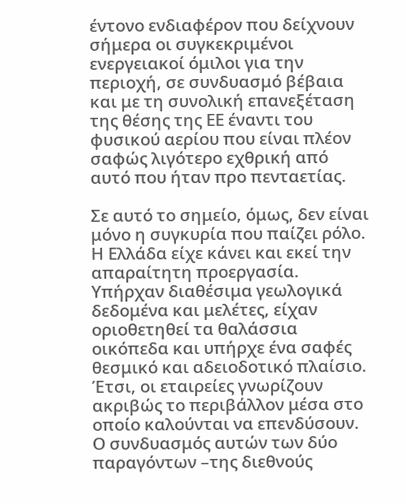έντονο ενδιαφέρον που δείχνουν σήμερα οι συγκεκριμένοι ενεργειακοί όμιλοι για την περιοχή, σε συνδυασμό βέβαια και με τη συνολική επανεξέταση της θέσης της ΕΕ έναντι του φυσικού αερίου που είναι πλέον σαφώς λιγότερο εχθρική από αυτό που ήταν προ πενταετίας.

Σε αυτό το σημείο, όμως, δεν είναι μόνο η συγκυρία που παίζει ρόλο. Η Ελλάδα είχε κάνει και εκεί την απαραίτητη προεργασία. Υπήρχαν διαθέσιμα γεωλογικά δεδομένα και μελέτες, είχαν οριοθετηθεί τα θαλάσσια οικόπεδα και υπήρχε ένα σαφές θεσμικό και αδειοδοτικό πλαίσιο. Έτσι, οι εταιρείες γνωρίζουν ακριβώς το περιβάλλον μέσα στο οποίο καλούνται να επενδύσουν. Ο συνδυασμός αυτών των δύο παραγόντων –της διεθνούς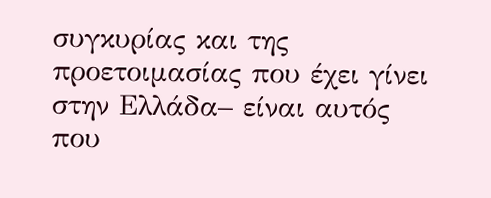συγκυρίας και της προετοιμασίας που έχει γίνει στην Ελλάδα– είναι αυτός που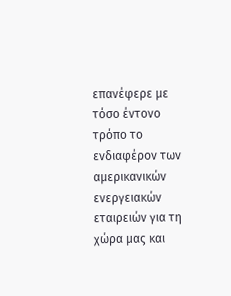επανέφερε με τόσο έντονο τρόπο το ενδιαφέρον των αμερικανικών ενεργειακών εταιρειών για τη χώρα μας και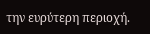την ευρύτερη περιοχή.